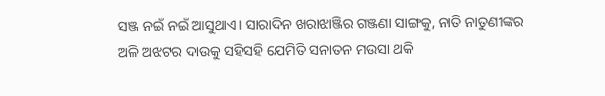ସଞ୍ଜ ନଇଁ ନଇଁ ଆସୁଥାଏ। ସାରାଦିନ ଖରାଝାଞ୍ଜିର ଗଞ୍ଜଣା ସାଙ୍ଗକୁ, ନାତି ନାତୁଣୀଙ୍କର ଅଳି ଅଝଟର ଦାଉକୁ ସହିସହି ଯେମିତି ସନାତନ ମଉସା ଥକି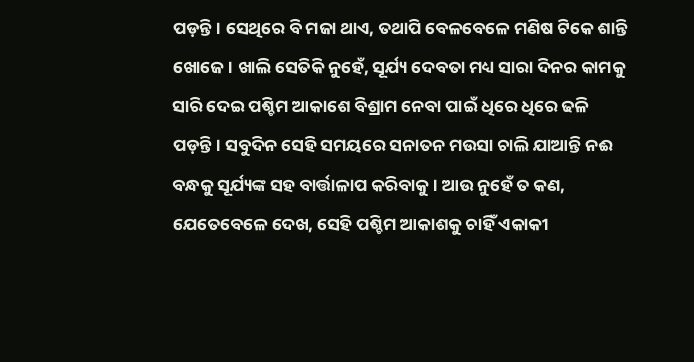ପଡ଼ନ୍ତି। ସେଥିରେ ବି ମଜା ଥାଏ, ତଥାପି ବେଳବେଳେ ମଣିଷ ଟିକେ ଶାନ୍ତି ଖୋଜେ। ଖାଲି ସେତିକି ନୁହେଁ, ସୂର୍ଯ୍ୟ ଦେବତା ମଧ୍ୟ ସାରା ଦିନର କାମକୁ ସାରି ଦେଇ ପଶ୍ଚିମ ଆକାଶେ ବିଶ୍ରାମ ନେବା ପାଇଁ ଧିରେ ଧିରେ ଢଳି ପଡ଼ନ୍ତି। ସବୁଦିନ ସେହି ସମୟରେ ସନାତନ ମଉସା ଚାଲି ଯାଆନ୍ତି ନଈ ବନ୍ଧକୁ ସୂର୍ଯ୍ୟଙ୍କ ସହ ବାର୍ତ୍ତାଳାପ କରିବାକୁ। ଆଉ ନୁହେଁ ତ କଣ, ଯେତେବେଳେ ଦେଖ, ସେହି ପଶ୍ଚିମ ଆକାଶକୁ ଚାହିଁ ଏକାକୀ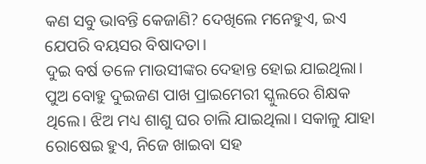କଣ ସବୁ ଭାବନ୍ତି କେଜାଣି? ଦେଖିଲେ ମନେହୁଏ, ଇଏ ଯେପରି ବୟସର ବିଷାଦତା।
ଦୁଇ ବର୍ଷ ତଳେ ମାଉସୀଙ୍କର ଦେହାନ୍ତ ହୋଇ ଯାଇଥିଲା। ପୁଅ ବୋହୁ ଦୁଇଜଣ ପାଖ ପ୍ରାଇମେରୀ ସ୍କୁଲରେ ଶିକ୍ଷକ ଥିଲେ। ଝିଅ ମଧ୍ୟ ଶାଶୁ ଘର ଚାଲି ଯାଇଥିଲା। ସକାଳୁ ଯାହା ରୋଷେଇ ହୁଏ, ନିଜେ ଖାଇବା ସହ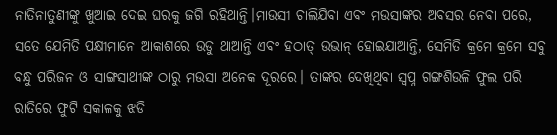ନାତିନାତୁଣୀଙ୍କୁ ଖୁଆଇ ଦେଇ ଘରକୁ ଜଗି ରହିଥାନ୍ତି।ମାଉସୀ ଚାଲିଯିବା ଏବଂ ମଉସାଙ୍କର ଅବସର ନେବା ପରେ, ସତେ ଯେମିତି ପକ୍ଷୀମାନେ ଆକାଶରେ ଉଡୁ ଥାଆନ୍ତି ଏବଂ ହଠାତ୍ ଉଭାନ୍ ହୋଇଯାଆନ୍ତି, ସେମିତି କ୍ରମେ କ୍ରମେ ସବୁ ବନ୍ଧୁ ପରିଜନ ଓ ସାଙ୍ଗସାଥୀଙ୍କ ଠାରୁ ମଉସା ଅନେକ ଦୂରରେ। ତାଙ୍କର ଦେଖିଥିବା ସ୍ବପ୍ନ ଗଙ୍ଗଶିଉଳି ଫୁଲ ପରି ରାତିରେ ଫୁଟି ସକାଳକୁ ଝଡି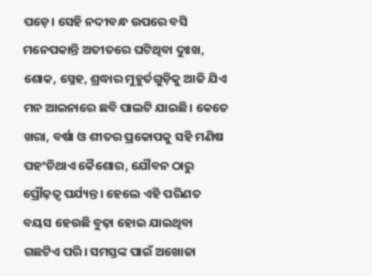ପଡ଼େ। ସେହି ନଦୀବନ୍ଧ ଉପରେ ବସି ମନେପକାନ୍ତି ଅତୀତରେ ଘଟିଥିବା ଦୁଃଖ, ଶୋକ, ସ୍ନେହ, ଶ୍ରଦ୍ଧାର ମୁହୁର୍ତଗୁଡ଼ିକୁ ଆଜି ଯିଏ ମନ ଆଇନାରେ ଛବି ପାଲଟି ଯାଇଛି। କେତେ ଖରା, ବର୍ଷା ଓ ଶୀତର ପ୍ରକୋପକୁ ସହି ମଣିଷ ପହଂଚିଥାଏ କୈଶୋର, ଯୌବନ ଠାରୁ ପ୍ରୌଢ଼ତ୍ୱ ପର୍ଯ୍ୟନ୍ତ। ହେଲେ ଏହି ପରିଣତ ବୟସ ହେଉଛି ବୁଢ଼ା ହୋଇ ଯାଇଥିବା ଗଛଟିଏ ପରି। ସମସ୍ତଙ୍କ ପାଇଁ ଅଖୋଜା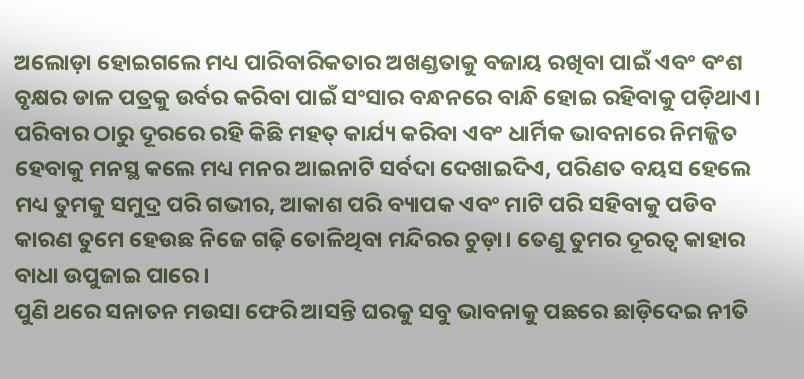ଅଲୋଡ଼ା ହୋଇଗଲେ ମଧ୍ୟ ପାରିବାରିକତାର ଅଖଣ୍ଡତାକୁ ବଜାୟ ରଖିବା ପାଇଁ ଏବଂ ବଂଶ ବୃକ୍ଷର ଡାଳ ପତ୍ରକୁ ଉର୍ବର କରିବା ପାଇଁ ସଂସାର ବନ୍ଧନରେ ବାନ୍ଧି ହୋଇ ରହିବାକୁ ପଡ଼ିଥାଏ। ପରିବାର ଠାରୁ ଦୂରରେ ରହି କିଛି ମହତ୍ କାର୍ଯ୍ୟ କରିବା ଏବଂ ଧାର୍ମିକ ଭାବନାରେ ନିମଜ୍ଜିତ ହେବାକୁ ମନସ୍ଥ କଲେ ମଧ୍ୟ ମନର ଆଇନାଟି ସର୍ବଦା ଦେଖାଇଦିଏ, ପରିଣତ ବୟସ ହେଲେ ମଧ୍ୟ ତୁମକୁ ସମୁଦ୍ର ପରି ଗଭୀର, ଆକାଶ ପରି ବ୍ୟାପକ ଏବଂ ମାଟି ପରି ସହିବାକୁ ପଡିବ କାରଣ ତୁମେ ହେଉଛ ନିଜେ ଗଢ଼ି ତୋଳିଥିବା ମନ୍ଦିରର ଚୁଡ଼ା। ତେଣୁ ତୁମର ଦୂରତ୍ୱ କାହାର ବାଧା ଉପୁଜାଇ ପାରେ।
ପୁଣି ଥରେ ସନାତନ ମଉସା ଫେରି ଆସନ୍ତି ଘରକୁ ସବୁ ଭାବନାକୁ ପଛରେ ଛାଡ଼ିଦେଇ ନୀତି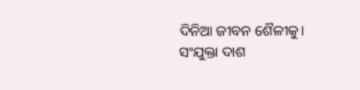ଦିନିଆ ଜୀବନ ଶୈଳୀକୁ।
ସଂଯୁକ୍ତା ଦାଶ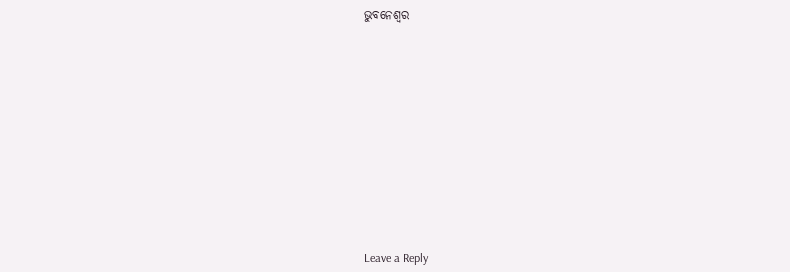ଭୁବନେଶ୍ବର













Leave a Reply